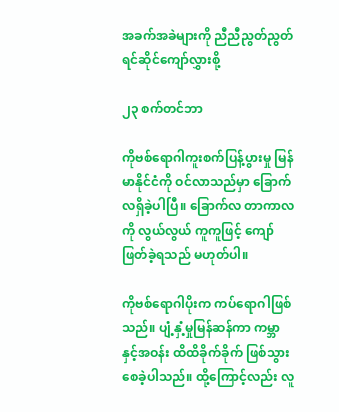အခက်အခဲများကို ညီညီညွတ်ညွတ် ရင်ဆိုင်ကျော်လွှားစို့

၂၃ စက်တင်ဘာ

ကိုဗစ်ရောဂါကူးစက်ပြန့်ပွားမှု မြန်မာနိုင်ငံကို ဝင်လာသည်မှာ ခြောက်လရှိခဲ့ပါပြီ။ ခြောက်လ တာကာလကို လွယ်လွယ် ကူကူဖြင့် ကျော်ဖြတ်ခဲ့ရသည် မဟုတ်ပါ။

ကိုဗစ်ရောဂါပိုးက ကပ်ရောဂါဖြစ်သည်။ ပျံ့နှံ့မှုမြန်ဆန်ကာ ကမ္ဘာနှင့်အဝန်း ထိထိခိုက်ခိုက် ဖြစ်သွားစေခဲ့ပါသည်။ ထို့ကြောင့်လည်း လူ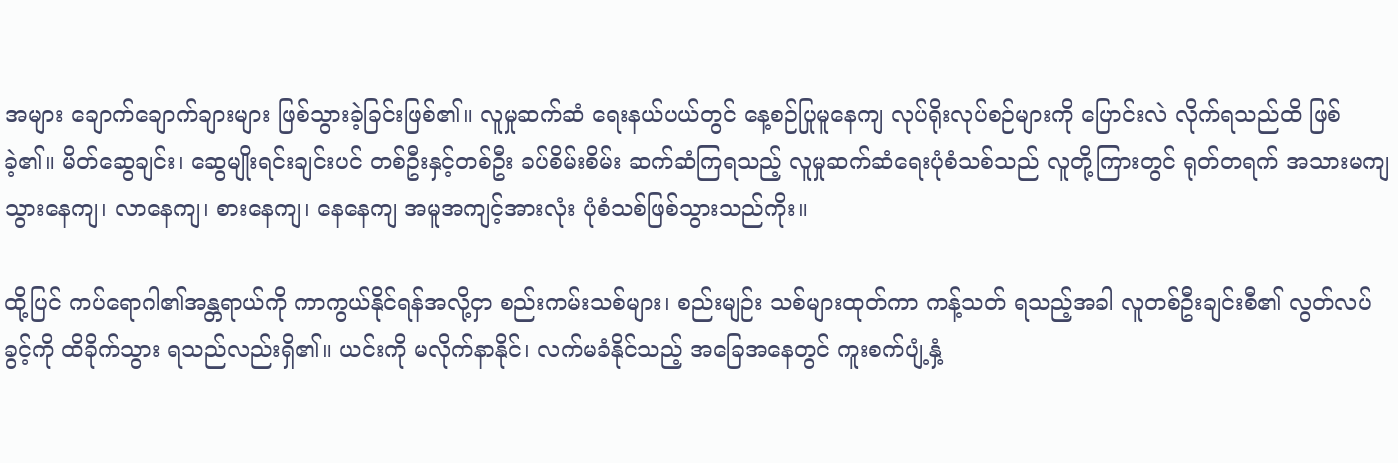အများ ချောက်ချောက်ချားများ ဖြစ်သွားခဲ့ခြင်းဖြစ်၏။ လူမှုဆက်ဆံ ရေးနယ်ပယ်တွင် နေ့စဉ်ပြုမူနေကျ လုပ်ရိုးလုပ်စဉ်များကို ပြောင်းလဲ လိုက်ရသည်ထိ ဖြစ်ခဲ့၏။ မိတ်ဆွေချင်း၊ ဆွေမျိုးရင်းချင်းပင် တစ်ဦးနှင့်တစ်ဦး ခပ်စိမ်းစိမ်း ဆက်ဆံကြရသည့် လူမှုဆက်ဆံရေးပုံစံသစ်သည် လူတို့ကြားတွင် ရုတ်တရက် အသားမကျ သွားနေကျ၊ လာနေကျ၊ စားနေကျ၊ နေနေကျ အမူအကျင့်အားလုံး ပုံစံသစ်ဖြစ်သွားသည်ကိုး။

ထို့ပြင် ကပ်ရောဂါ၏အန္တရာယ်ကို ကာကွယ်နိုင်ရန်အလို့ငှာ စည်းကမ်းသစ်များ၊ စည်းမျဉ်း သစ်များထုတ်ကာ ကန့်သတ် ရသည့်အခါ လူတစ်ဦးချင်းစီ၏ လွတ်လပ်ခွင့်ကို ထိခိုက်သွား ရသည်လည်းရှိ၏။ ယင်းကို မလိုက်နာနိုင်၊ လက်မခံနိုင်သည့် အခြေအနေတွင် ကူးစက်ပျံ့နှံ့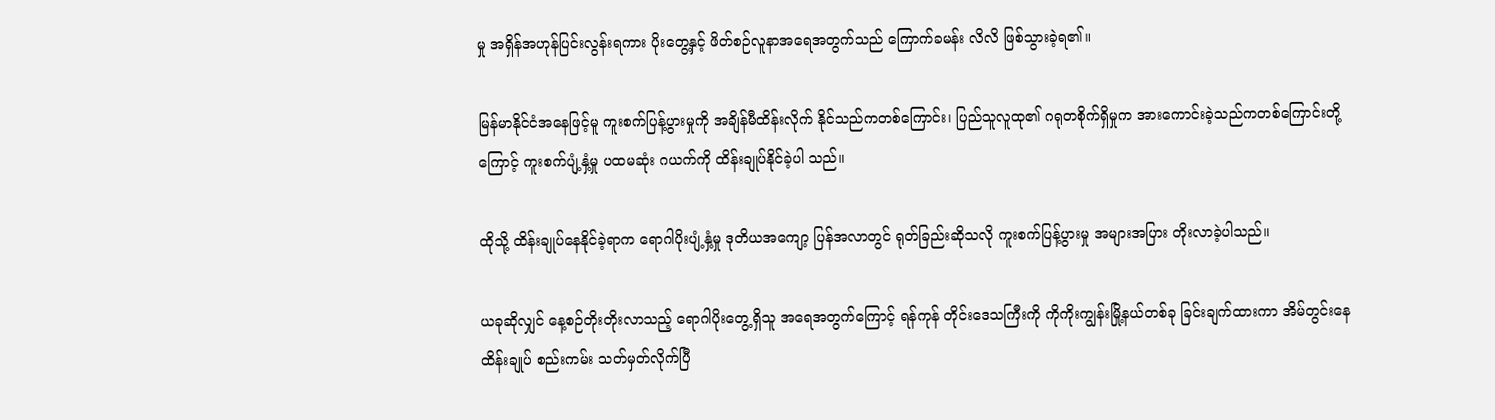မှု အရှိန်အဟုန်ပြင်းလွန်းရကား ပိုးတွေ့နှင့် ဖိတ်စဉ်လူနာအရေအတွက်သည် ကြောက်ခမန်း လိလိ ဖြစ်သွားခဲ့ရ၏။

မြန်မာနိုင်ငံအနေဖြင့်မူ ကူးစက်ပြန့်ပွားမှုကို အချိန်မီထိန်းလိုက် နိုင်သည်ကတစ်ကြောင်း၊ ပြည်သူလူထု၏ ဂရုတစိုက်ရှိမှုက အားကောင်းခဲ့သည်ကတစ်ကြောင်းတို့ကြောင့် ကူးစက်ပျံ့နှံ့မှု ပထမဆုံး ဂယက်ကို ထိန်းချုပ်နိုင်ခဲ့ပါ သည်။

ထိုသို့ ထိန်းချုပ်နေနိုင်ခဲ့ရာက ရောဂါပိုးပျံ့နှံ့မှု ဒုတိယအကျော့ ပြန်အလာတွင် ရုတ်ခြည်းဆိုသလို ကူးစက်ပြန့်ပွားမှု အများအပြား တိုးလာခဲ့ပါသည်။

ယခုဆိုလျှင် နေ့စဉ်တိုးတိုးလာသည့် ရောဂါပိုးတွေ့ရှိသူ အရေအတွက်ကြောင့် ရန်ကုန် တိုင်းဒေသကြီးကို ကိုကိုးကျွန်းမြို့နယ်တစ်ခု ခြင်းချက်ထားကာ အိမ်တွင်းနေ ထိန်းချုပ် စည်းကမ်း သတ်မှတ်လိုက်ပြီ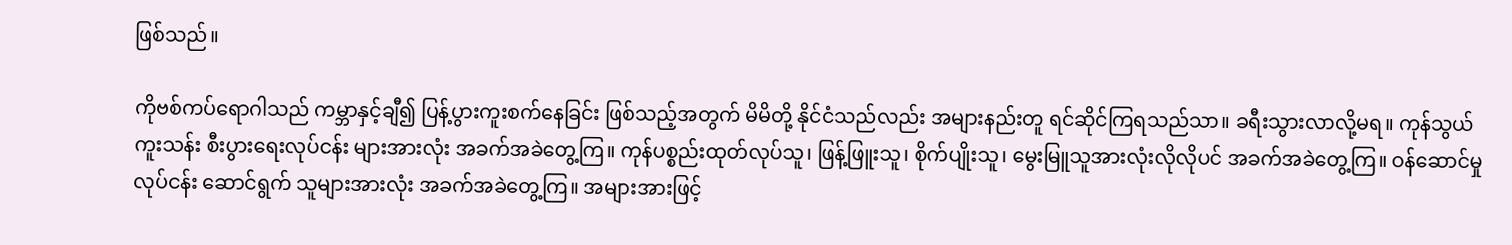ဖြစ်သည်။

ကိုဗစ်ကပ်ရောဂါသည် ကမ္ဘာနှင့်ချီ၍ ပြန့်ပွားကူးစက်နေခြင်း ဖြစ်သည့်အတွက် မိမိတို့ နိုင်ငံသည်လည်း အများနည်းတူ ရင်ဆိုင်ကြရသည်သာ။ ခရီးသွားလာလို့မရ။ ကုန်သွယ်ကူးသန်း စီးပွားရေးလုပ်ငန်း များအားလုံး အခက်အခဲတွေ့ကြ။ ကုန်ပစ္စည်းထုတ်လုပ်သူ၊ ဖြန့်ဖြူးသူ၊ စိုက်ပျိုးသူ၊ မွေးမြူသူအားလုံးလိုလိုပင် အခက်အခဲတွေ့ကြ။ ဝန်ဆောင်မှုလုပ်ငန်း ဆောင်ရွက် သူများအားလုံး အခက်အခဲတွေ့ကြ။ အများအားဖြင့်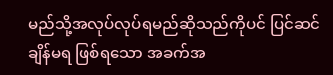မည်သို့အလုပ်လုပ်ရမည်ဆိုသည်ကိုပင် ပြင်ဆင်ချိန်မရ ဖြစ်ရသော အခက်အ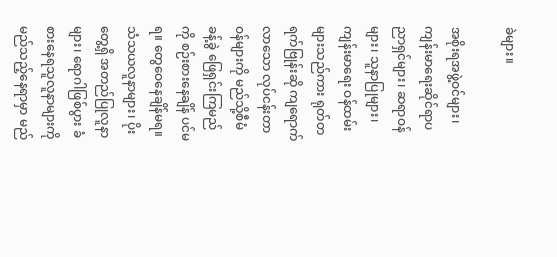ခဲများ။

အစိုးရအဖွဲ့ဝင်များ၊ ကျန်းမာရေးဆိုင်ရာပညာရှင်များ၊ ဆရာဝန်များ၊ သူနာပြုများ၊ ကျန်းမာရေး ဝန်ထမ်းများသည်ကား ရုတ်တရက်ဗြုန်းဆို ကျရောက်လာသော လုပ်ငန်းတာဝန်များကို မည်သို့စီမံခန့်ခွဲ ဖြေရှင်းကြမည်ကို စဉ်းစားနေချိန် ပင်မရ။ တွေဝေနေချိန်မရ။ သံသယလူနာများ၊ ပိုးတွေ့ရှိ အတည်ပြုလူနာများ၊ ရောဂါဖြစ်ပွား ခံစားနေရသူလူနာများကို မည်သည့်နေရာမှာ မည်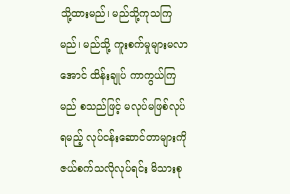သို့ထားမည်၊ မည်သို့ကုသကြမည်၊ မည်သို့ ကူးစက်မှုများမလာအောင် ထိန်းချုပ် ကာကွယ်ကြမည် စသည်ဖြင့် မလုပ်မဖြစ်လုပ်ရမည့် လုပ်ငန်းဆောင်တာများကို ဇယ်စက်သလိုလုပ်ရင်း မိသားစု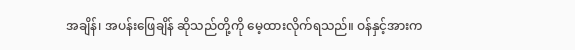အချိန်၊ အပန်းဖြေချိန် ဆိုသည်တို့ကို မေ့ထားလိုက်ရသည်။ ဝန်နှင့်အားက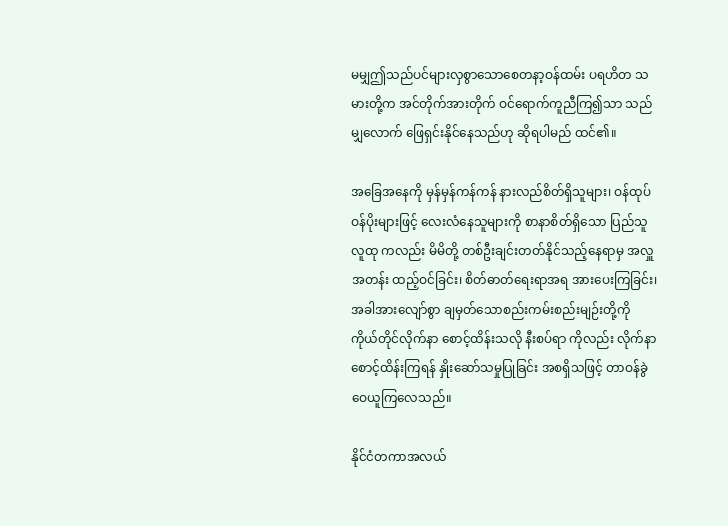မမျှဤသည်ပင်များလှစွာသောစေတနာ့ဝန်ထမ်း ပရဟိတ သမားတို့က အင်တိုက်အားတိုက် ဝင်ရောက်ကူညီကြ၍သာ သည်မျှလောက် ဖြေရှင်းနိုင်နေသည်ဟု ဆိုရပါမည် ထင်၏။

အခြေအနေကို မှန်မှန်ကန်ကန် နားလည်စိတ်ရှိသူများ၊ ဝန်ထုပ်ဝန်ပိုးများဖြင့် လေးလံနေသူများကို စာနာစိတ်ရှိသော ပြည်သူလူထု ကလည်း မိမိတို့ တစ်ဦးချင်းတတ်နိုင်သည့်နေရာမှ အလှူအတန်း ထည့်ဝင်ခြင်း၊ စိတ်ဓာတ်ရေးရာအရ အားပေးကြခြင်း၊ အခါအားလျော်စွာ ချမှတ်သောစည်းကမ်းစည်းမျဉ်းတို့ကို ကိုယ်တိုင်လိုက်နာ စောင့်ထိန်းသလို နီးစပ်ရာ ကိုလည်း လိုက်နာစောင့်ထိန်းကြရန် နှိုးဆော်သမှုပြုခြင်း အစရှိသဖြင့် တာဝန်ခွဲဝေယူကြလေသည်။

နိုင်ငံတကာအလယ်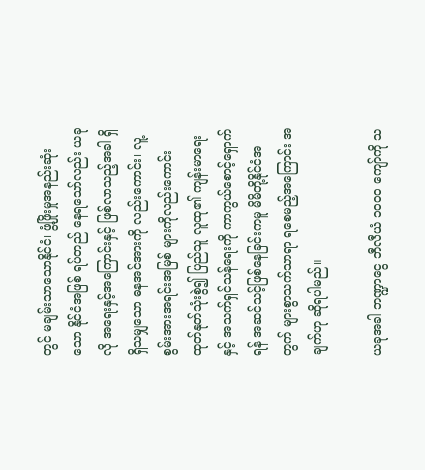တွင် မချမ်းသာသောနိုင်ငံ၊ ဖွံ့ဖြိုးမှုအနည်းဆုံးသော နိုင်ငံအဖြစ် ရပ်တည် နေရသော်လည်း ယခုလို အရေးနှင့်အကြောင်းနှင့် ဖြစ်လာသည့်အခါ ရှိရှိသမျှသော ဓနအင်အားကို လည်းကောင်း၊ လူ့စွမ်းအားအရင်းအမြစ် များကိုလည်းကောင်း ထုတ်နုတ်သုံးစွဲ၍ ပြည်သူ လူထု၏ ကျန်းမာရေးနှင့် အသက်ရှင်သန်ရေးကို ကာကွယ်စောင့်ရှောက် ရန် အဆင်သင့်ဖြစ်နေခြင်းကမူ မိမိတို့နိုင်ငံအတွက် များစွာသက်သာရာ ရစေမည့်အကြောင်း အချက်ဟု ဆိုရပါမည်။

ယခုအခါ ဘဏ္ဍာငွေ ဘီလီယံ ၁၀၀၀ ကျော်ကို သ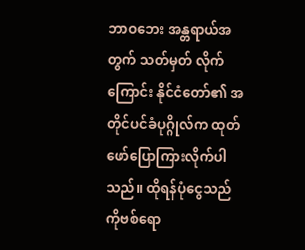ဘာဝဘေး အန္တရာယ်အတွက် သတ်မှတ် လိုက်ကြောင်း နိုင်ငံတော်၏ အတိုင်ပင်ခံပုဂ္ဂိုလ်က ထုတ်ဖော်ပြောကြားလိုက်ပါသည်။ ထိုရန်ပုံငွေသည် ကိုဗစ်ရော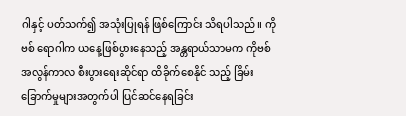ဂါနှင့် ပတ်သက်၍ အသုံးပြုရန် ဖြစ်ကြောင်း သိရပါသည်။ ကိုဗစ် ရောဂါက ယနေ့ဖြစ်ပွားနေသည့် အန္တရာယ်သာမက ကိုဗစ်အလွန်ကာလ စီးပွားရေးဆိုင်ရာ ထိခိုက်စေနိုင် သည့် ခြိမ်းခြောက်မှုများအတွက်ပါ ပြင်ဆင်နေရခြင်း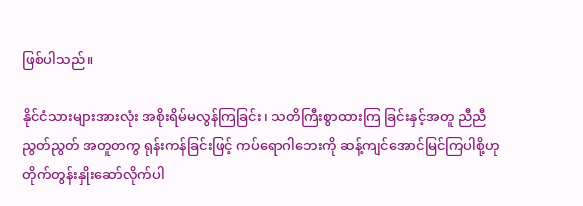ဖြစ်ပါသည်။

နိုင်ငံသားများအားလုံး အစိုးရိမ်မလွန်ကြခြင်း၊ သတိကြီးစွာထားကြ ခြင်းနှင့်အတူ ညီညီညွတ်ညွတ် အတူတကွ ရုန်းကန်ခြင်းဖြင့် ကပ်ရောဂါဘေးကို ဆန့်ကျင်အောင်မြင်ကြပါစို့ဟု တိုက်တွန်းနှိုးဆော်လိုက်ပါ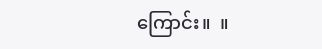ကြောင်း။  ။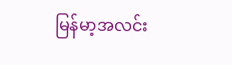မြန်မာ့အလင်း